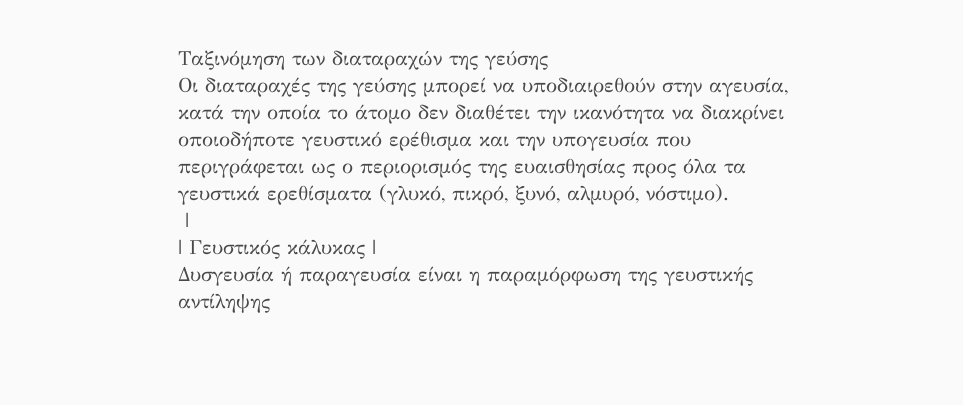Ταξινόμηση των διαταραχών της γεύσης
Οι διαταραχές της γεύσης μπορεί να υποδιαιρεθούν στην αγευσία, κατά την οποία το άτομο δεν διαθέτει την ικανότητα να διακρίνει
οποιοδήποτε γευστικό ερέθισμα και την υπογευσία που περιγράφεται ως ο περιορισμός της ευαισθησίας προς όλα τα γευστικά ερεθίσματα (γλυκό, πικρό, ξυνό, αλμυρό, νόστιμο).
 |
| Γευστικός κάλυκας |
Δυσγευσία ή παραγευσία είναι η παραμόρφωση της γευστικής αντίληψης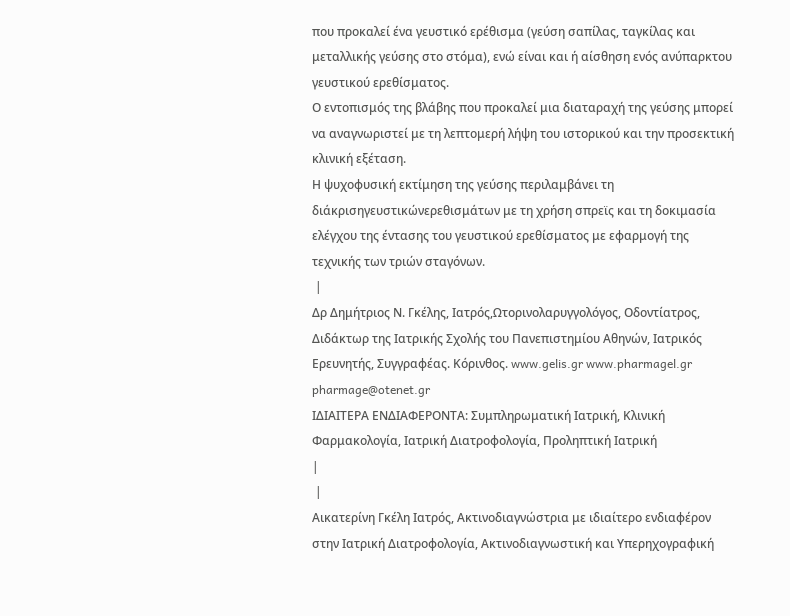που προκαλεί ένα γευστικό ερέθισμα (γεύση σαπίλας, ταγκίλας και μεταλλικής γεύσης στο στόμα), ενώ είναι και ή αίσθηση ενός ανύπαρκτου γευστικού ερεθίσματος.
Ο εντοπισμός της βλάβης που προκαλεί μια διαταραχή της γεύσης μπορεί να αναγνωριστεί με τη λεπτομερή λήψη του ιστορικού και την προσεκτική κλινική εξέταση.
Η ψυχοφυσική εκτίμηση της γεύσης περιλαμβάνει τη διάκρισηγευστικώνερεθισμάτων με τη χρήση σπρεϊς και τη δοκιμασία ελέγχου της έντασης του γευστικού ερεθίσματος με εφαρμογή της τεχνικής των τριών σταγόνων.
 |
Δρ Δημήτριος Ν. Γκέλης, Ιατρός,Ωτορινολαρυγγολόγος, Οδοντίατρος, Διδάκτωρ της Ιατρικής Σχολής του Πανεπιστημίου Αθηνών, Ιατρικός Ερευνητής, Συγγραφέας. Κόρινθος. www.gelis.gr www.pharmagel.gr pharmage@otenet.gr
ΙΔΙΑΙΤΕΡΑ ΕΝΔΙΑΦΕΡΟΝΤΑ: Συμπληρωματική Ιατρική, Κλινική Φαρμακολογία, Ιατρική Διατροφολογία, Προληπτική Ιατρική
|
 |
Αικατερίνη Γκέλη Ιατρός, Ακτινοδιαγνώστρια με ιδιαίτερο ενδιαφέρον στην Ιατρική Διατροφολογία, Ακτινοδιαγνωστική και Υπερηχογραφική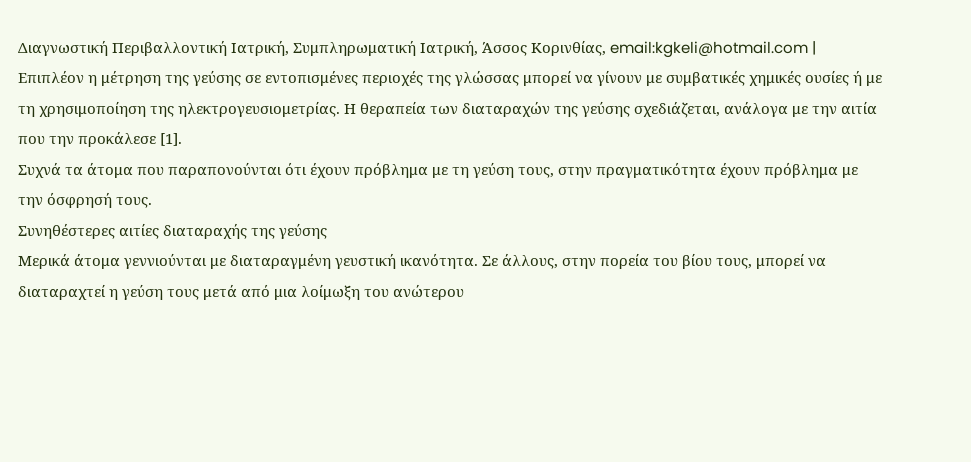Διαγνωστική Περιβαλλοντική Ιατρική, Συμπληρωματική Ιατρική, Άσσος Κορινθίας, email:kgkeli@hotmail.com |
Επιπλέον η μέτρηση της γεύσης σε εντοπισμένες περιοχές της γλώσσας μπορεί να γίνουν με συμβατικές χημικές ουσίες ή με τη χρησιμοποίηση της ηλεκτρογευσιομετρίας. Η θεραπεία των διαταραχών της γεύσης σχεδιάζεται, ανάλογα με την αιτία που την προκάλεσε [1].
Συχνά τα άτομα που παραπονούνται ότι έχουν πρόβλημα με τη γεύση τους, στην πραγματικότητα έχουν πρόβλημα με την όσφρησή τους.
Συνηθέστερες αιτίες διαταραχής της γεύσης
Μερικά άτομα γεννιούνται με διαταραγμένη γευστική ικανότητα. Σε άλλους, στην πορεία του βίου τους, μπορεί να διαταραχτεί η γεύση τους μετά από μια λοίμωξη του ανώτερου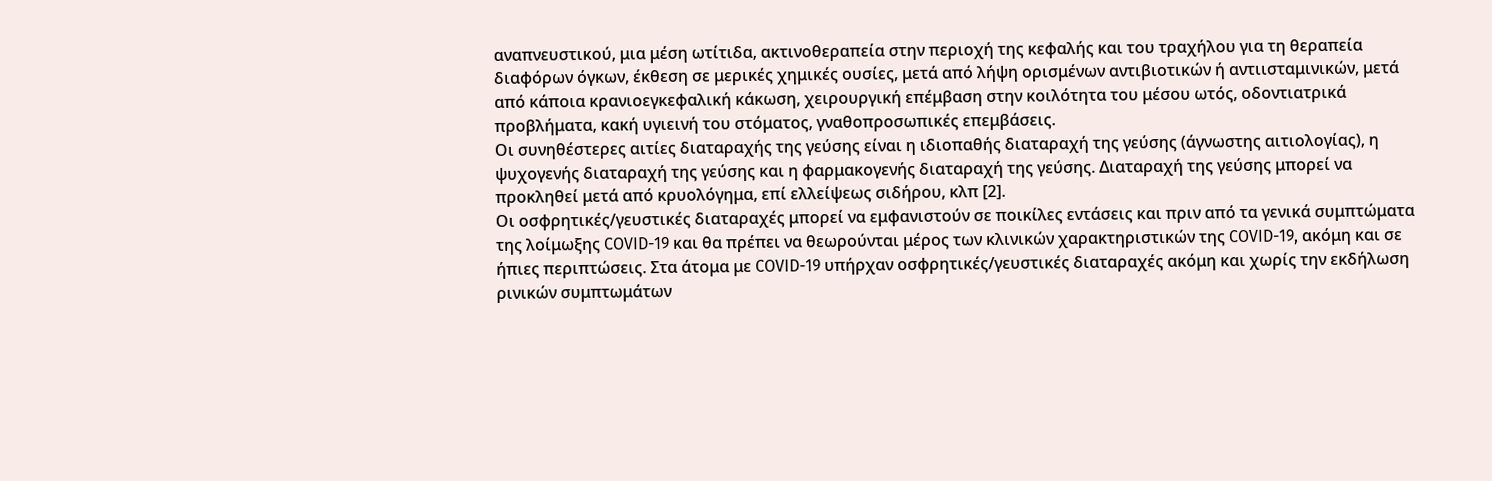αναπνευστικού, μια μέση ωτίτιδα, ακτινοθεραπεία στην περιοχή της κεφαλής και του τραχήλου για τη θεραπεία διαφόρων όγκων, έκθεση σε μερικές χημικές ουσίες, μετά από λήψη ορισμένων αντιβιοτικών ή αντιισταμινικών, μετά από κάποια κρανιοεγκεφαλική κάκωση, χειρουργική επέμβαση στην κοιλότητα του μέσου ωτός, οδοντιατρικά προβλήματα, κακή υγιεινή του στόματος, γναθοπροσωπικές επεμβάσεις.
Οι συνηθέστερες αιτίες διαταραχής της γεύσης είναι η ιδιοπαθής διαταραχή της γεύσης (άγνωστης αιτιολογίας), η ψυχογενής διαταραχή της γεύσης και η φαρμακογενής διαταραχή της γεύσης. Διαταραχή της γεύσης μπορεί να προκληθεί μετά από κρυολόγημα, επί ελλείψεως σιδήρου, κλπ [2].
Οι οσφρητικές/γευστικές διαταραχές μπορεί να εμφανιστούν σε ποικίλες εντάσεις και πριν από τα γενικά συμπτώματα της λοίμωξης COVID-19 και θα πρέπει να θεωρούνται μέρος των κλινικών χαρακτηριστικών της COVID-19, ακόμη και σε ήπιες περιπτώσεις. Στα άτομα με COVID-19 υπήρχαν οσφρητικές/γευστικές διαταραχές ακόμη και χωρίς την εκδήλωση ρινικών συμπτωμάτων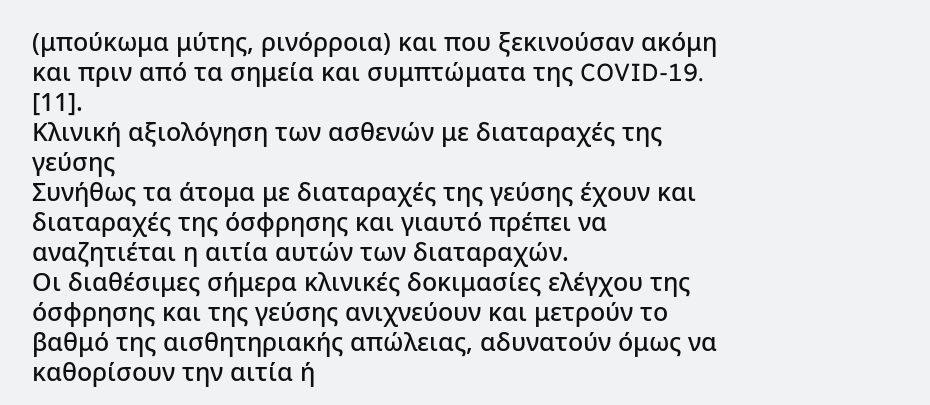(μπούκωμα μύτης, ρινόρροια) και που ξεκινούσαν ακόμη και πριν από τα σημεία και συμπτώματα της COVID-19. [11].
Κλινική αξιολόγηση των ασθενών με διαταραχές της γεύσης
Συνήθως τα άτομα με διαταραχές της γεύσης έχουν και διαταραχές της όσφρησης και γιαυτό πρέπει να αναζητιέται η αιτία αυτών των διαταραχών.
Οι διαθέσιμες σήμερα κλινικές δοκιμασίες ελέγχου της όσφρησης και της γεύσης ανιχνεύουν και μετρούν το βαθμό της αισθητηριακής απώλειας, αδυνατούν όμως να καθορίσουν την αιτία ή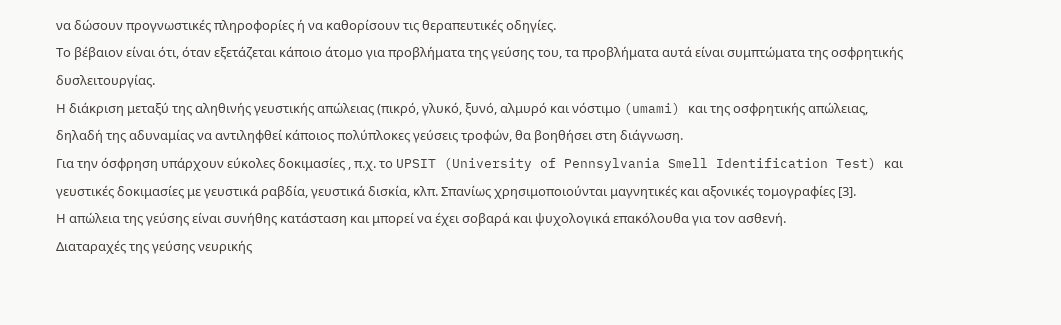να δώσουν προγνωστικές πληροφορίες ή να καθορίσουν τις θεραπευτικές οδηγίες.
Το βέβαιον είναι ότι, όταν εξετάζεται κάποιο άτομο για προβλήματα της γεύσης του, τα προβλήματα αυτά είναι συμπτώματα της οσφρητικής δυσλειτουργίας.
Η διάκριση μεταξύ της αληθινής γευστικής απώλειας (πικρό, γλυκό, ξυνό, αλμυρό και νόστιμο (umami) και της οσφρητικής απώλειας, δηλαδή της αδυναμίας να αντιληφθεί κάποιος πολύπλοκες γεύσεις τροφών, θα βοηθήσει στη διάγνωση.
Για την όσφρηση υπάρχουν εύκολες δοκιμασίες , π.χ. το UPSIT (University of Pennsylvania Smell Identification Test) και γευστικές δοκιμασίες με γευστικά ραβδία, γευστικά δισκία, κλπ. Σπανίως χρησιμοποιούνται μαγνητικές και αξονικές τομογραφίες [3].
Η απώλεια της γεύσης είναι συνήθης κατάσταση και μπορεί να έχει σοβαρά και ψυχολογικά επακόλουθα για τον ασθενή.
Διαταραχές της γεύσης νευρικής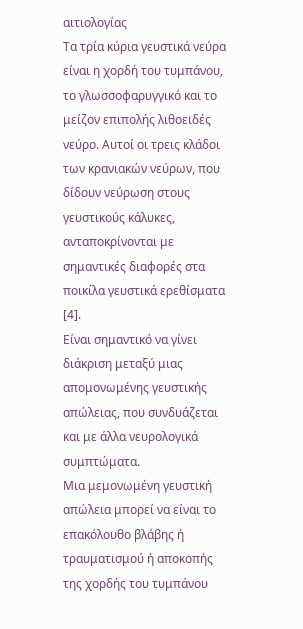αιτιολογίας
Τα τρία κύρια γευστικά νεύρα είναι η χορδή του τυμπάνου, το γλωσσοφαρυγγικό και το μείζον επιπολής λιθοειδές νεύρο. Αυτοί οι τρεις κλάδοι των κρανιακών νεύρων, που δίδουν νεύρωση στους γευστικούς κάλυκες, ανταποκρίνονται με σημαντικές διαφορές στα ποικίλα γευστικά ερεθίσματα [4].
Είναι σημαντικό να γίνει διάκριση μεταξύ μιας απομονωμένης γευστικής απώλειας, που συνδυάζεται και με άλλα νευρολογικά συμπτώματα.
Μια μεμονωμένη γευστική απώλεια μπορεί να είναι το επακόλουθο βλάβης ή τραυματισμού ή αποκοπής της χορδής του τυμπάνου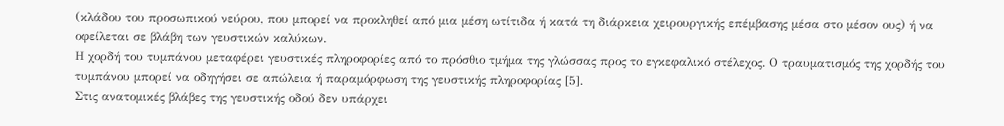(κλάδου του προσωπικού νεύρου, που μπορεί να προκληθεί από μια μέση ωτίτιδα ή κατά τη διάρκεια χειρουργικής επέμβασης μέσα στο μέσον ους) ή να οφείλεται σε βλάβη των γευστικών καλύκων.
Η χορδή του τυμπάνου μεταφέρει γευστικές πληροφορίες από το πρόσθιο τμήμα της γλώσσας προς το εγκεφαλικό στέλεχος. Ο τραυματισμός της χορδής του τυμπάνου μπορεί να οδηγήσει σε απώλεια ή παραμόρφωση της γευστικής πληροφορίας [5].
Στις ανατομικές βλάβες της γευστικής οδού δεν υπάρχει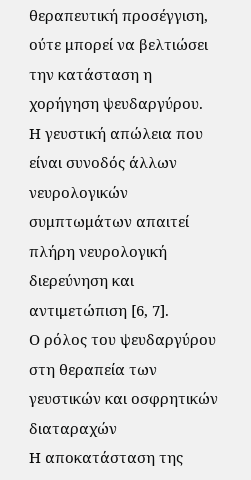θεραπευτική προσέγγιση, ούτε μπορεί να βελτιώσει την κατάσταση η χορήγηση ψευδαργύρου.
Η γευστική απώλεια που είναι συνοδός άλλων νευρολογικών συμπτωμάτων απαιτεί πλήρη νευρολογική διερεύνηση και αντιμετώπιση [6, 7].
Ο ρόλος του ψευδαργύρου στη θεραπεία των γευστικών και οσφρητικών διαταραχών
Η αποκατάσταση της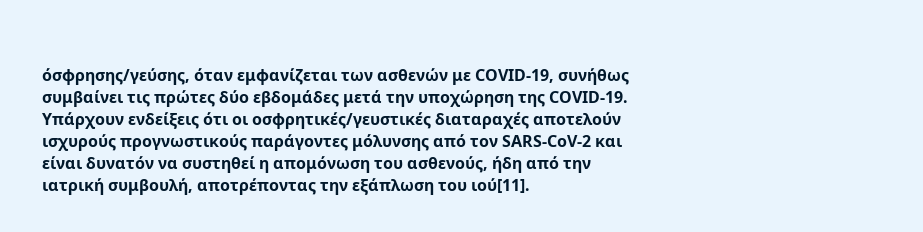όσφρησης/γεύσης, όταν εμφανίζεται των ασθενών με COVID-19, συνήθως συμβαίνει τις πρώτες δύο εβδομάδες μετά την υποχώρηση της COVID-19. Υπάρχουν ενδείξεις ότι οι οσφρητικές/γευστικές διαταραχές αποτελούν ισχυρούς προγνωστικούς παράγοντες μόλυνσης από τον SARS-CoV-2 και είναι δυνατόν να συστηθεί η απομόνωση του ασθενούς, ήδη από την ιατρική συμβουλή, αποτρέποντας την εξάπλωση του ιού[11].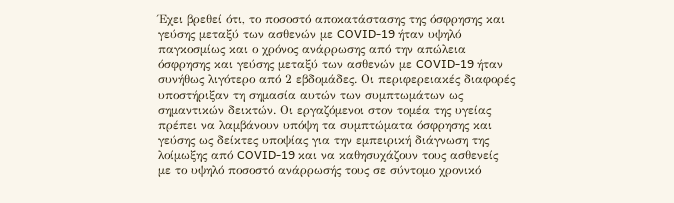Έχει βρεθεί ότι, το ποσοστό αποκατάστασης της όσφρησης και γεύσης μεταξύ των ασθενών με COVID-19 ήταν υψηλό παγκοσμίως και ο χρόνος ανάρρωσης από την απώλεια όσφρησης και γεύσης μεταξύ των ασθενών με COVID-19 ήταν συνήθως λιγότερο από 2 εβδομάδες. Οι περιφερειακές διαφορές υποστήριξαν τη σημασία αυτών των συμπτωμάτων ως σημαντικών δεικτών. Οι εργαζόμενοι στον τομέα της υγείας πρέπει να λαμβάνουν υπόψη τα συμπτώματα όσφρησης και γεύσης ως δείκτες υποψίας για την εμπειρική διάγνωση της λοίμωξης από COVID-19 και να καθησυχάζουν τους ασθενείς με το υψηλό ποσοστό ανάρρωσής τους σε σύντομο χρονικό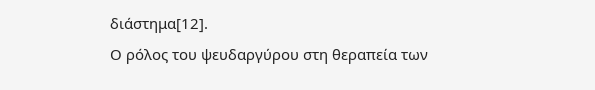διάστημα[12].
Ο ρόλος του ψευδαργύρου στη θεραπεία των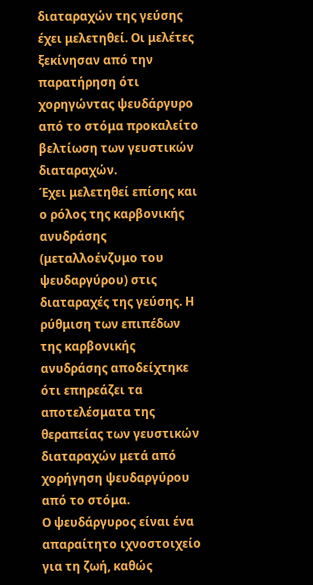διαταραχών της γεύσης έχει μελετηθεί. Οι μελέτες ξεκίνησαν από την παρατήρηση ότι χορηγώντας ψευδάργυρο από το στόμα προκαλείτο βελτίωση των γευστικών διαταραχών.
Έχει μελετηθεί επίσης και ο ρόλος της καρβονικής ανυδράσης (μεταλλοένζυμο του ψευδαργύρου) στις διαταραχές της γεύσης. Η ρύθμιση των επιπέδων της καρβονικής ανυδράσης αποδείχτηκε ότι επηρεάζει τα αποτελέσματα της θεραπείας των γευστικών διαταραχών μετά από χορήγηση ψευδαργύρου από το στόμα.
Ο ψευδάργυρος είναι ένα απαραίτητο ιχνοστοιχείο για τη ζωή, καθώς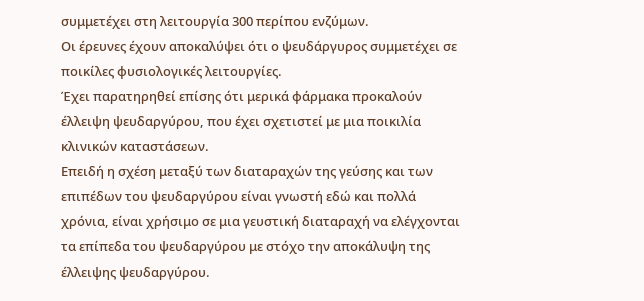συμμετέχει στη λειτουργία 300 περίπου ενζύμων.
Οι έρευνες έχουν αποκαλύψει ότι ο ψευδάργυρος συμμετέχει σε ποικίλες φυσιολογικές λειτουργίες.
Έχει παρατηρηθεί επίσης ότι μερικά φάρμακα προκαλούν έλλειψη ψευδαργύρου, που έχει σχετιστεί με μια ποικιλία κλινικών καταστάσεων.
Επειδή η σχέση μεταξύ των διαταραχών της γεύσης και των επιπέδων του ψευδαργύρου είναι γνωστή εδώ και πολλά χρόνια, είναι χρήσιμο σε μια γευστική διαταραχή να ελέγχονται τα επίπεδα του ψευδαργύρου με στόχο την αποκάλυψη της έλλειψης ψευδαργύρου.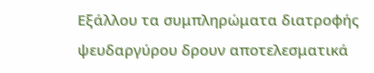Εξάλλου τα συμπληρώματα διατροφής ψευδαργύρου δρουν αποτελεσματικά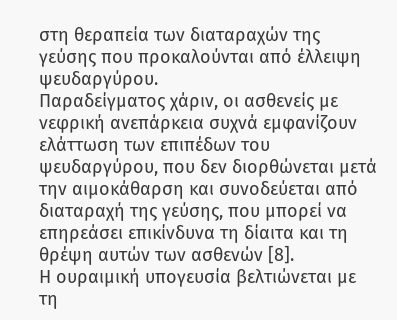στη θεραπεία των διαταραχών της γεύσης που προκαλούνται από έλλειψη ψευδαργύρου.
Παραδείγματος χάριν, οι ασθενείς με νεφρική ανεπάρκεια συχνά εμφανίζουν ελάττωση των επιπέδων του ψευδαργύρου, που δεν διορθώνεται μετά την αιμοκάθαρση και συνοδεύεται από διαταραχή της γεύσης, που μπορεί να επηρεάσει επικίνδυνα τη δίαιτα και τη θρέψη αυτών των ασθενών [8].
Η ουραιμική υπογευσία βελτιώνεται με τη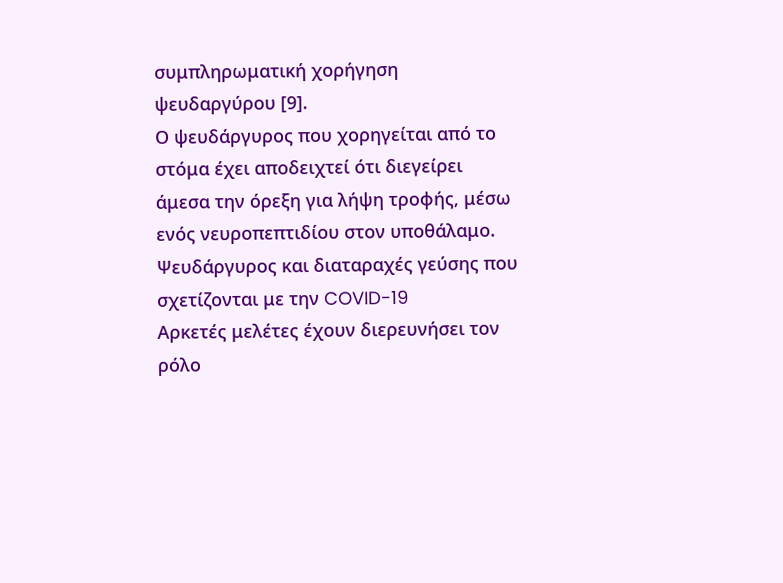συμπληρωματική χορήγηση ψευδαργύρου [9].
Ο ψευδάργυρος που χορηγείται από το στόμα έχει αποδειχτεί ότι διεγείρει άμεσα την όρεξη για λήψη τροφής, μέσω ενός νευροπεπτιδίου στον υποθάλαμο.
Ψευδάργυρος και διαταραχές γεύσης που σχετίζονται με την COVID-19
Αρκετές μελέτες έχουν διερευνήσει τον ρόλο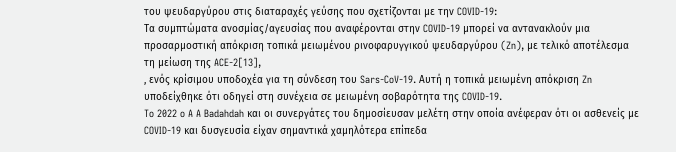του ψευδαργύρου στις διαταραχές γεύσης που σχετίζονται με την COVID-19:
Τα συμπτώματα ανοσμίας/αγευσίας που αναφέρονται στην COVID-19 μπορεί να αντανακλούν μια προσαρμοστική απόκριση τοπικά μειωμένου ρινοφαρυγγικού ψευδαργύρου (Zn), με τελικό αποτέλεσμα τη μείωση της ACE-2[13],
, ενός κρίσιμου υποδοχέα για τη σύνδεση του Sars-CoV-19. Αυτή η τοπικά μειωμένη απόκριση Zn υποδείχθηκε ότι οδηγεί στη συνέχεια σε μειωμένη σοβαρότητα της COVID-19.
To 2022 o A A Badahdah και οι συνεργάτες του δημοσίευσαν μελέτη στην οποία ανέφεραν ότι οι ασθενείς με COVID-19 και δυσγευσία είχαν σημαντικά χαμηλότερα επίπεδα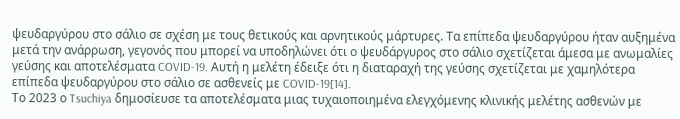ψευδαργύρου στο σάλιο σε σχέση με τους θετικούς και αρνητικούς μάρτυρες. Τα επίπεδα ψευδαργύρου ήταν αυξημένα μετά την ανάρρωση, γεγονός που μπορεί να υποδηλώνει ότι ο ψευδάργυρος στο σάλιο σχετίζεται άμεσα με ανωμαλίες γεύσης και αποτελέσματα COVID-19. Αυτή η μελέτη έδειξε ότι η διαταραχή της γεύσης σχετίζεται με χαμηλότερα επίπεδα ψευδαργύρου στο σάλιο σε ασθενείς με COVID-19[14].
Το 2023 ο Tsuchiya δημοσίευσε τα αποτελέσματα μιας τυχαιοποιημένα ελεγχόμενης κλινικής μελέτης ασθενών με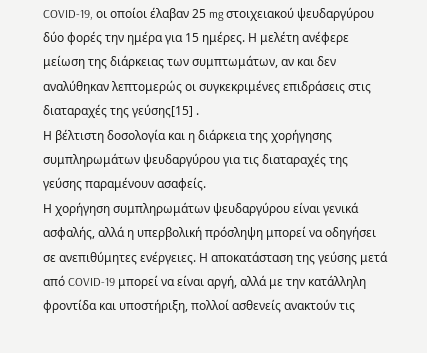COVID-19, οι οποίοι έλαβαν 25 mg στοιχειακού ψευδαργύρου δύο φορές την ημέρα για 15 ημέρες. Η μελέτη ανέφερε μείωση της διάρκειας των συμπτωμάτων, αν και δεν αναλύθηκαν λεπτομερώς οι συγκεκριμένες επιδράσεις στις διαταραχές της γεύσης[15] .
Η βέλτιστη δοσολογία και η διάρκεια της χορήγησης συμπληρωμάτων ψευδαργύρου για τις διαταραχές της γεύσης παραμένουν ασαφείς.
Η χορήγηση συμπληρωμάτων ψευδαργύρου είναι γενικά ασφαλής, αλλά η υπερβολική πρόσληψη μπορεί να οδηγήσει σε ανεπιθύμητες ενέργειες. Η αποκατάσταση της γεύσης μετά από COVID-19 μπορεί να είναι αργή, αλλά με την κατάλληλη φροντίδα και υποστήριξη, πολλοί ασθενείς ανακτούν τις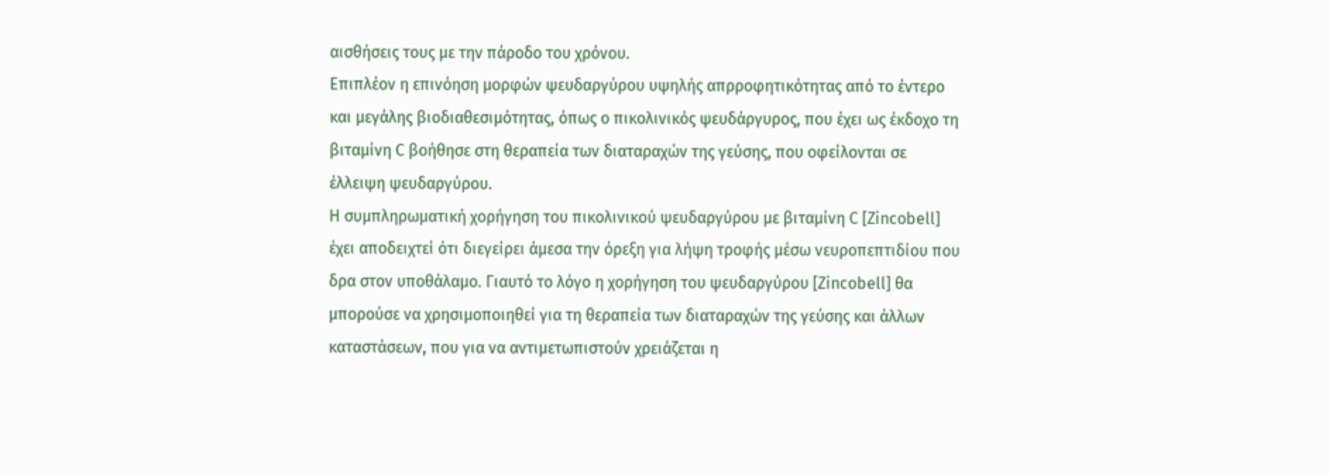αισθήσεις τους με την πάροδο του χρόνου.
Επιπλέον η επινόηση μορφών ψευδαργύρου υψηλής απρροφητικότητας από το έντερο και μεγάλης βιοδιαθεσιμότητας, όπως ο πικολινικός ψευδάργυρος, που έχει ως έκδοχο τη βιταμίνη C βοήθησε στη θεραπεία των διαταραχών της γεύσης, που οφείλονται σε έλλειψη ψευδαργύρου.
Η συμπληρωματική χορήγηση του πικολινικού ψευδαργύρου με βιταμίνη C [Zincobell] έχει αποδειχτεί ότι διεγείρει άμεσα την όρεξη για λήψη τροφής μέσω νευροπεπτιδίου που δρα στον υποθάλαμο. Γιαυτό το λόγο η χορήγηση του ψευδαργύρου [Zincobell] θα μπορούσε να χρησιμοποιηθεί για τη θεραπεία των διαταραχών της γεύσης και άλλων καταστάσεων, που για να αντιμετωπιστούν χρειάζεται η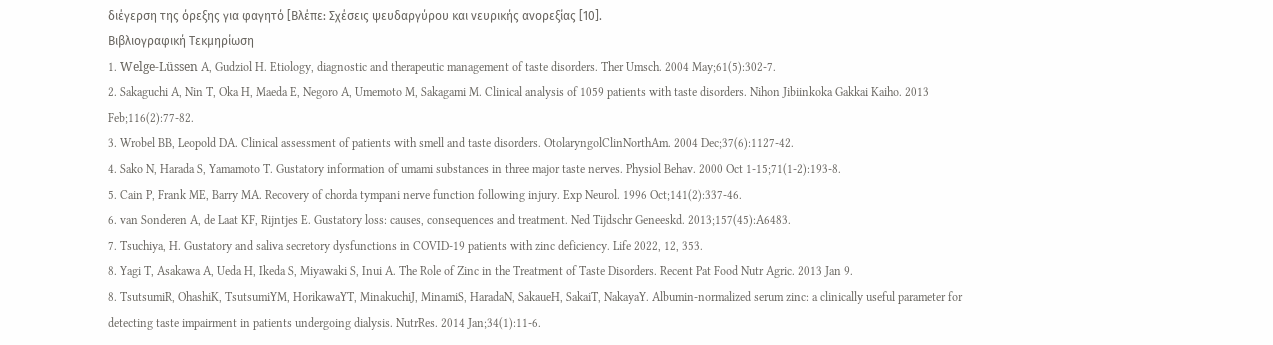διέγερση της όρεξης για φαγητό [Βλέπε: Σχέσεις ψευδαργύρου και νευρικής ανορεξίας [10].
Βιβλιογραφική Τεκμηρίωση
1. Welge-Lüssen A, Gudziol H. Etiology, diagnostic and therapeutic management of taste disorders. Ther Umsch. 2004 May;61(5):302-7.
2. Sakaguchi A, Nin T, Oka H, Maeda E, Negoro A, Umemoto M, Sakagami M. Clinical analysis of 1059 patients with taste disorders. Nihon Jibiinkoka Gakkai Kaiho. 2013 Feb;116(2):77-82.
3. Wrobel BB, Leopold DA. Clinical assessment of patients with smell and taste disorders. OtolaryngolClinNorthAm. 2004 Dec;37(6):1127-42.
4. Sako N, Harada S, Yamamoto T. Gustatory information of umami substances in three major taste nerves. Physiol Behav. 2000 Oct 1-15;71(1-2):193-8.
5. Cain P, Frank ME, Barry MA. Recovery of chorda tympani nerve function following injury. Exp Neurol. 1996 Oct;141(2):337-46.
6. van Sonderen A, de Laat KF, Rijntjes E. Gustatory loss: causes, consequences and treatment. Ned Tijdschr Geneeskd. 2013;157(45):A6483.
7. Tsuchiya, H. Gustatory and saliva secretory dysfunctions in COVID-19 patients with zinc deficiency. Life 2022, 12, 353.
8. Yagi T, Asakawa A, Ueda H, Ikeda S, Miyawaki S, Inui A. The Role of Zinc in the Treatment of Taste Disorders. Recent Pat Food Nutr Agric. 2013 Jan 9.
8. TsutsumiR, OhashiK, TsutsumiYM, HorikawaYT, MinakuchiJ, MinamiS, HaradaN, SakaueH, SakaiT, NakayaY. Albumin-normalized serum zinc: a clinically useful parameter for detecting taste impairment in patients undergoing dialysis. NutrRes. 2014 Jan;34(1):11-6.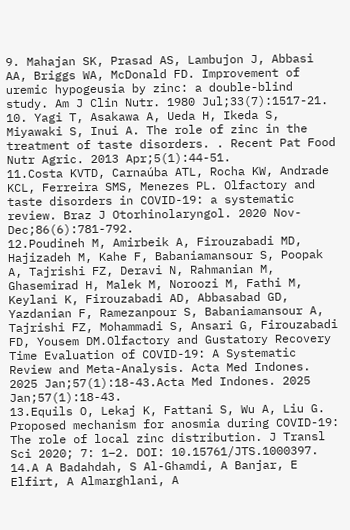9. Mahajan SK, Prasad AS, Lambujon J, Abbasi AA, Briggs WA, McDonald FD. Improvement of uremic hypogeusia by zinc: a double-blind study. Am J Clin Nutr. 1980 Jul;33(7):1517-21.
10. Yagi T, Asakawa A, Ueda H, Ikeda S, Miyawaki S, Inui A. The role of zinc in the treatment of taste disorders. . Recent Pat Food Nutr Agric. 2013 Apr;5(1):44-51.
11.Costa KVTD, Carnaúba ATL, Rocha KW, Andrade KCL, Ferreira SMS, Menezes PL. Olfactory and taste disorders in COVID-19: a systematic review. Braz J Otorhinolaryngol. 2020 Nov-Dec;86(6):781-792.
12.Poudineh M, Amirbeik A, Firouzabadi MD, Hajizadeh M, Kahe F, Babaniamansour S, Poopak A, Tajrishi FZ, Deravi N, Rahmanian M, Ghasemirad H, Malek M, Noroozi M, Fathi M, Keylani K, Firouzabadi AD, Abbasabad GD, Yazdanian F, Ramezanpour S, Babaniamansour A, Tajrishi FZ, Mohammadi S, Ansari G, Firouzabadi FD, Yousem DM.Olfactory and Gustatory Recovery Time Evaluation of COVID-19: A Systematic Review and Meta-Analysis. Acta Med Indones. 2025 Jan;57(1):18-43.Acta Med Indones. 2025 Jan;57(1):18-43.
13.Equils O, Lekaj K, Fattani S, Wu A, Liu G. Proposed mechanism for anosmia during COVID-19: The role of local zinc distribution. J Transl Sci 2020; 7: 1–2. DOI: 10.15761/JTS.1000397.
14.A A Badahdah, S Al-Ghamdi, A Banjar, E Elfirt, A Almarghlani, A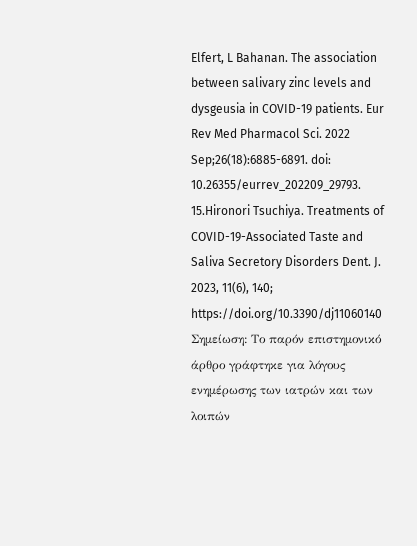Elfert, L Bahanan. The association between salivary zinc levels and dysgeusia in COVID-19 patients. Eur Rev Med Pharmacol Sci. 2022 Sep;26(18):6885-6891. doi: 10.26355/eurrev_202209_29793.
15.Hironori Tsuchiya. Treatments of COVID-19-Associated Taste and Saliva Secretory Disorders Dent. J. 2023, 11(6), 140; https://doi.org/10.3390/dj11060140
Σημείωση: Το παρόν επιστημονικό άρθρο γράφτηκε για λόγους ενημέρωσης των ιατρών και των λοιπών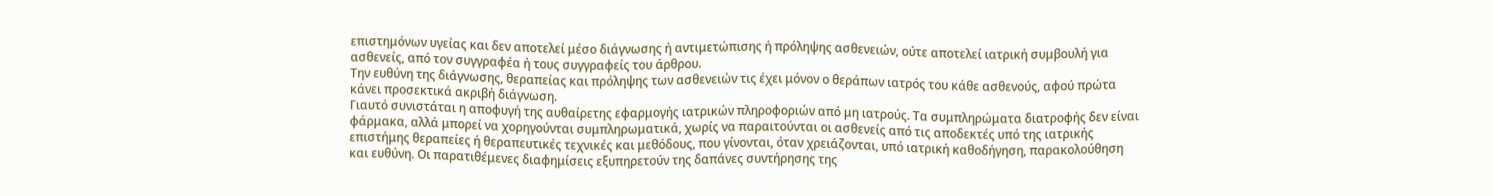επιστημόνων υγείας και δεν αποτελεί μέσο διάγνωσης ή αντιμετώπισης ή πρόληψης ασθενειών, ούτε αποτελεί ιατρική συμβουλή για ασθενείς, από τον συγγραφέα ή τους συγγραφείς του άρθρου.
Την ευθύνη της διάγνωσης, θεραπείας και πρόληψης των ασθενειών τις έχει μόνον ο θεράπων ιατρός του κάθε ασθενούς, αφού πρώτα κάνει προσεκτικά ακριβή διάγνωση.
Γιαυτό συνιστάται η αποφυγή της αυθαίρετης εφαρμογής ιατρικών πληροφοριών από μη ιατρούς. Τα συμπληρώματα διατροφής δεν είναι φάρμακα, αλλά μπορεί να χορηγούνται συμπληρωματικά, χωρίς να παραιτούνται οι ασθενείς από τις αποδεκτές υπό της ιατρικής επιστήμης θεραπείες ή θεραπευτικές τεχνικές και μεθόδους, που γίνονται, όταν χρειάζονται, υπό ιατρική καθοδήγηση, παρακολούθηση και ευθύνη. Οι παρατιθέμενες διαφημίσεις εξυπηρετούν της δαπάνες συντήρησης της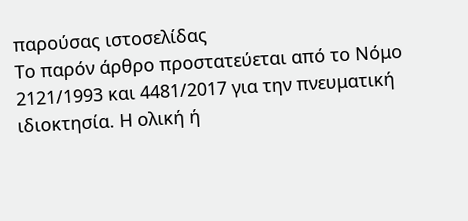παρούσας ιστοσελίδας
Το παρόν άρθρο προστατεύεται από το Νόμο 2121/1993 και 4481/2017 για την πνευματική ιδιοκτησία. Η ολική ή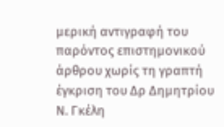μερική αντιγραφή του παρόντος επιστημονικού άρθρου χωρίς τη γραπτή έγκριση του Δρ Δημητρίου Ν. Γκέλη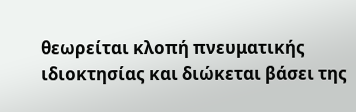θεωρείται κλοπή πνευματικής ιδιοκτησίας και διώκεται βάσει της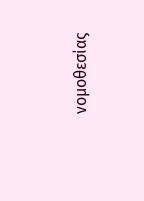νομοθεσίας